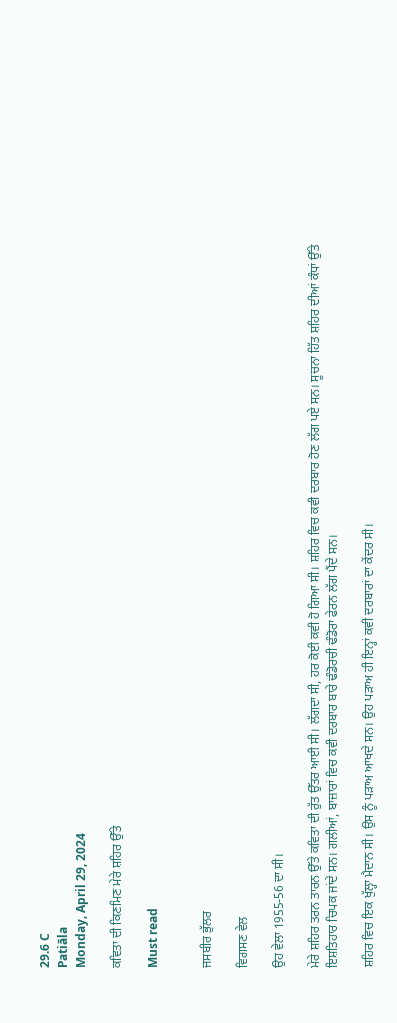29.6 C
Patiāla
Monday, April 29, 2024

ਕਵਿਤਾ ਦੀ ਕਿਣਮਿਣ ਮੇਰੇ ਸ਼ਹਿਰ ਉੱਤੇ

Must read


ਜਸਬੀਰ ਭੁੱਲਰ

ਵਿਗਸਣ ਵੇਲ

ਉਹ ਵੇਲਾ 1955-56 ਦਾ ਸੀ।

ਮੇਰੇ ਸ਼ਹਿਰ ਤਰਨ ਤਾਰਨ ਉੱਤੇ ਕਵਿਤਾ ਦੀ ਰੁੱਤ ਉੱਤਰ ਆਈ ਸੀ। ਲੱਗਦਾ ਸੀ, ਹਰ ਕੋਈ ਕਵੀ ਹੋ ਗਿਆ ਸੀ। ਸ਼ਹਿਰ ਵਿਚ ਕਵੀ ਦਰਬਾਰ ਹੋਣ ਲੱਗ ਪਏ ਸਨ। ਸੂਚਨਾ ਹਿੱਤ ਸ਼ਹਿਰ ਦੀਆਂ ਕੰਧਾਂ ਉੱਤੇ ਇਸ਼ਤਿਹਾਰ ਚਿਪਕ ਜਾਂਦੇ ਸਨ। ਗਲੀਆਂ, ਬਾਜ਼ਾਰਾਂ ਵਿਚ ਕਵੀ ਦਰਬਾਰ ਬਾਰੇ ਢੰਡੋਰਚੀ ਢੰਡੋਰਾ ਫੇਰਨ ਲੱਗ ਪੈਂਦੇ ਸਨ।

ਸ਼ਹਿਰ ਵਿਚ ਇਕ ਖੁੱਲ੍ਹਾ ਮੈਦਾਨ ਸੀ। ਉਸ ਨੂੰ ਪੜਾਅ ਆਖਦੇ ਸਨ। ਉਹ ਪੜਾਅ ਹੀ ਇਨ੍ਹਾਂ ਕਵੀ ਦਰਬਾਰਾਂ ਦਾ ਕੇਂਦਰ ਸੀ।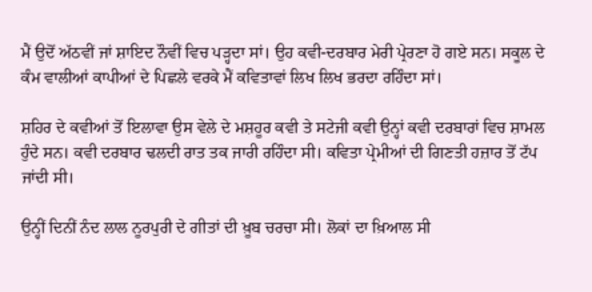ਮੈਂ ਉਦੋਂ ਅੱਠਵੀਂ ਜਾਂ ਸ਼ਾਇਦ ਨੌਵੀਂ ਵਿਚ ਪੜ੍ਹਦਾ ਸਾਂ। ਉਹ ਕਵੀ-ਦਰਬਾਰ ਮੇਰੀ ਪ੍ਰੇਰਣਾ ਹੋ ਗਏ ਸਨ। ਸਕੂਲ ਦੇ ਕੰਮ ਵਾਲੀਆਂ ਕਾਪੀਆਂ ਦੇ ਪਿਛਲੇ ਵਰਕੇ ਮੈਂ ਕਵਿਤਾਵਾਂ ਲਿਖ ਲਿਖ ਭਰਦਾ ਰਹਿੰਦਾ ਸਾਂ।

ਸ਼ਹਿਰ ਦੇ ਕਵੀਆਂ ਤੋਂ ਇਲਾਵਾ ਉਸ ਵੇਲੇ ਦੇ ਮਸ਼ਹੂਰ ਕਵੀ ਤੇ ਸਟੇਜੀ ਕਵੀ ਉਨ੍ਹਾਂ ਕਵੀ ਦਰਬਾਰਾਂ ਵਿਚ ਸ਼ਾਮਲ ਹੁੰਦੇ ਸਨ। ਕਵੀ ਦਰਬਾਰ ਢਲਦੀ ਰਾਤ ਤਕ ਜਾਰੀ ਰਹਿੰਦਾ ਸੀ। ਕਵਿਤਾ ਪ੍ਰੇਮੀਆਂ ਦੀ ਗਿਣਤੀ ਹਜ਼ਾਰ ਤੋਂ ਟੱਪ ਜਾਂਦੀ ਸੀ।

ਉਨ੍ਹੀਂ ਦਿਨੀਂ ਨੰਦ ਲਾਲ ਨੂਰਪੁਰੀ ਦੇ ਗੀਤਾਂ ਦੀ ਖ਼ੂਬ ਚਰਚਾ ਸੀ। ਲੋਕਾਂ ਦਾ ਖ਼ਿਆਲ ਸੀ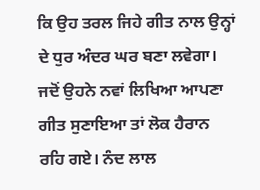ਕਿ ਉਹ ਤਰਲ ਜਿਹੇ ਗੀਤ ਨਾਲ ਉਨ੍ਹਾਂ ਦੇ ਧੁਰ ਅੰਦਰ ਘਰ ਬਣਾ ਲਵੇਗਾ। ਜਦੋਂ ਉਹਨੇ ਨਵਾਂ ਲਿਖਿਆ ਆਪਣਾ ਗੀਤ ਸੁਣਾਇਆ ਤਾਂ ਲੋਕ ਹੈਰਾਨ ਰਹਿ ਗਏ। ਨੰਦ ਲਾਲ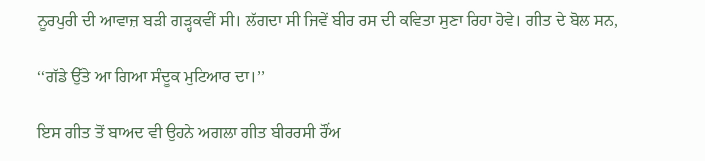ਨੂਰਪੁਰੀ ਦੀ ਆਵਾਜ਼ ਬੜੀ ਗੜ੍ਹਕਵੀਂ ਸੀ। ਲੱਗਦਾ ਸੀ ਜਿਵੇਂ ਬੀਰ ਰਸ ਦੀ ਕਵਿਤਾ ਸੁਣਾ ਰਿਹਾ ਹੋਵੇ। ਗੀਤ ਦੇ ਬੋਲ ਸਨ,

‘‘ਗੱਡੇ ਉੱਤੇ ਆ ਗਿਆ ਸੰਦੂਕ ਮੁਟਿਆਰ ਦਾ।’’

ਇਸ ਗੀਤ ਤੋਂ ਬਾਅਦ ਵੀ ਉਹਨੇ ਅਗਲਾ ਗੀਤ ਬੀਰਰਸੀ ਰੌਂਅ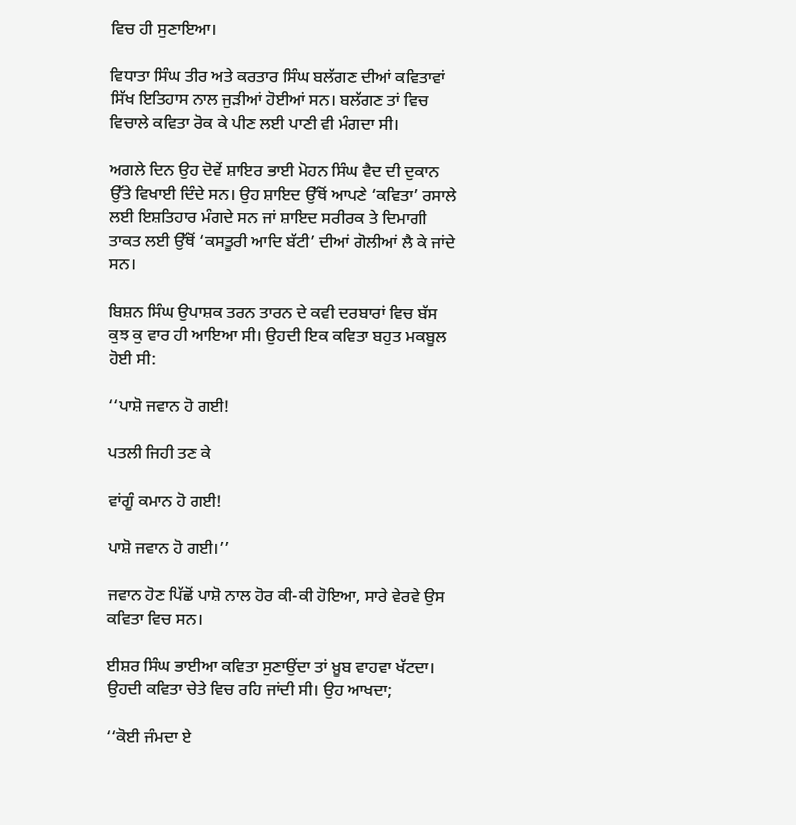ਵਿਚ ਹੀ ਸੁਣਾਇਆ।

ਵਿਧਾਤਾ ਸਿੰਘ ਤੀਰ ਅਤੇ ਕਰਤਾਰ ਸਿੰਘ ਬਲੱਗਣ ਦੀਆਂ ਕਵਿਤਾਵਾਂ ਸਿੱਖ ਇਤਿਹਾਸ ਨਾਲ ਜੁੜੀਆਂ ਹੋਈਆਂ ਸਨ। ਬਲੱਗਣ ਤਾਂ ਵਿਚ ਵਿਚਾਲੇ ਕਵਿਤਾ ਰੋਕ ਕੇ ਪੀਣ ਲਈ ਪਾਣੀ ਵੀ ਮੰਗਦਾ ਸੀ।

ਅਗਲੇ ਦਿਨ ਉਹ ਦੋਵੇਂ ਸ਼ਾਇਰ ਭਾਈ ਮੋਹਨ ਸਿੰਘ ਵੈਦ ਦੀ ਦੁਕਾਨ ਉੱਤੇ ਵਿਖਾਈ ਦਿੰਦੇ ਸਨ। ਉਹ ਸ਼ਾਇਦ ਉੱਥੋਂ ਆਪਣੇ ‘ਕਵਿਤਾ’ ਰਸਾਲੇ ਲਈ ਇਸ਼ਤਿਹਾਰ ਮੰਗਦੇ ਸਨ ਜਾਂ ਸ਼ਾਇਦ ਸਰੀਰਕ ਤੇ ਦਿਮਾਗੀ ਤਾਕਤ ਲਈ ਉੱਥੋਂ ‘ਕਸਤੂਰੀ ਆਦਿ ਬੱਟੀ’ ਦੀਆਂ ਗੋਲੀਆਂ ਲੈ ਕੇ ਜਾਂਦੇ ਸਨ।

ਬਿਸ਼ਨ ਸਿੰਘ ਉਪਾਸ਼ਕ ਤਰਨ ਤਾਰਨ ਦੇ ਕਵੀ ਦਰਬਾਰਾਂ ਵਿਚ ਬੱਸ ਕੁਝ ਕੁ ਵਾਰ ਹੀ ਆਇਆ ਸੀ। ਉਹਦੀ ਇਕ ਕਵਿਤਾ ਬਹੁਤ ਮਕਬੂਲ ਹੋਈ ਸੀ:

‘‘ਪਾਸ਼ੋ ਜਵਾਨ ਹੋ ਗਈ!

ਪਤਲੀ ਜਿਹੀ ਤਣ ਕੇ

ਵਾਂਗੂੰ ਕਮਾਨ ਹੋ ਗਈ!

ਪਾਸ਼ੋ ਜਵਾਨ ਹੋ ਗਈ।’’

ਜਵਾਨ ਹੋਣ ਪਿੱਛੋਂ ਪਾਸ਼ੋ ਨਾਲ ਹੋਰ ਕੀ-ਕੀ ਹੋਇਆ, ਸਾਰੇ ਵੇਰਵੇ ਉਸ ਕਵਿਤਾ ਵਿਚ ਸਨ।

ਈਸ਼ਰ ਸਿੰਘ ਭਾਈਆ ਕਵਿਤਾ ਸੁਣਾਉਂਦਾ ਤਾਂ ਖ਼ੂਬ ਵਾਹਵਾ ਖੱਟਦਾ। ਉਹਦੀ ਕਵਿਤਾ ਚੇਤੇ ਵਿਚ ਰਹਿ ਜਾਂਦੀ ਸੀ। ਉਹ ਆਖਦਾ;

‘‘ਕੋਈ ਜੰਮਦਾ ਏ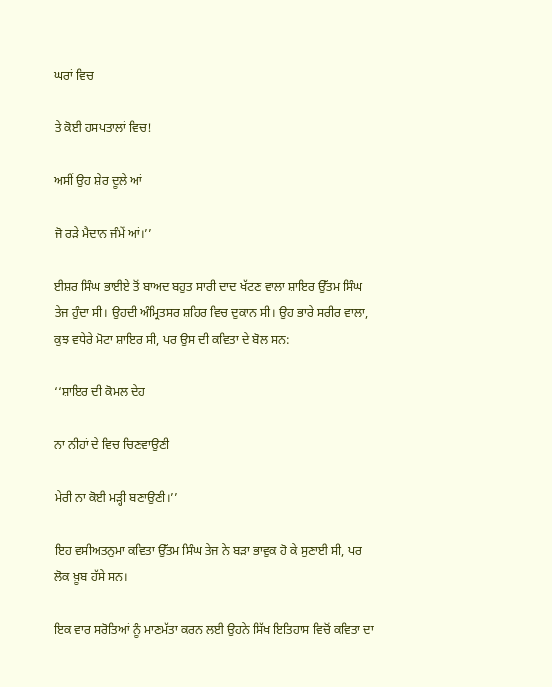ਘਰਾਂ ਵਿਚ

ਤੇ ਕੋਈ ਹਸਪਤਾਲਾਂ ਵਿਚ!

ਅਸੀਂ ਉਹ ਸ਼ੇਰ ਦੂਲੇ ਆਂ

ਜੋ ਰੜੇ ਮੈਦਾਨ ਜੰਮੇਂ ਆਂ।’’

ਈਸ਼ਰ ਸਿੰਘ ਭਾਈਏ ਤੋਂ ਬਾਅਦ ਬਹੁਤ ਸਾਰੀ ਦਾਦ ਖੱਟਣ ਵਾਲਾ ਸ਼ਾਇਰ ਉੱਤਮ ਸਿੰਘ ਤੇਜ ਹੁੰਦਾ ਸੀ। ਉਹਦੀ ਅੰਮ੍ਰਿਤਸਰ ਸ਼ਹਿਰ ਵਿਚ ਦੁਕਾਨ ਸੀ। ਉਹ ਭਾਰੇ ਸਰੀਰ ਵਾਲਾ, ਕੁਝ ਵਧੇਰੇ ਮੋਟਾ ਸ਼ਾਇਰ ਸੀ, ਪਰ ਉਸ ਦੀ ਕਵਿਤਾ ਦੇ ਬੋਲ ਸਨ:

‘‘ਸ਼ਾਇਰ ਦੀ ਕੋਮਲ ਦੇਹ

ਨਾ ਨੀਹਾਂ ਦੇ ਵਿਚ ਚਿਣਵਾਉਣੀ

ਮੇਰੀ ਨਾ ਕੋਈ ਮੜ੍ਹੀ ਬਣਾਉਣੀ।’’

ਇਹ ਵਸੀਅਤਨੁਮਾ ਕਵਿਤਾ ਉੱਤਮ ਸਿੰਘ ਤੇਜ ਨੇ ਬੜਾ ਭਾਵੁਕ ਹੋ ਕੇ ਸੁਣਾਈ ਸੀ, ਪਰ ਲੋਕ ਖ਼ੂਬ ਹੱਸੇ ਸਨ।

ਇਕ ਵਾਰ ਸਰੋਤਿਆਂ ਨੂੰ ਮਾਣਮੱਤਾ ਕਰਨ ਲਈ ਉਹਨੇ ਸਿੱਖ ਇਤਿਹਾਸ ਵਿਚੋਂ ਕਵਿਤਾ ਦਾ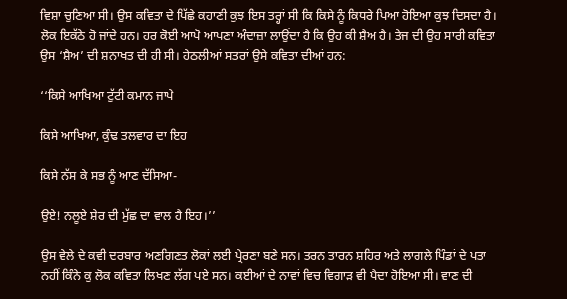ਵਿਸ਼ਾ ਚੁਣਿਆ ਸੀ। ਉਸ ਕਵਿਤਾ ਦੇ ਪਿੱਛੇ ਕਹਾਣੀ ਕੁਝ ਇਸ ਤਰ੍ਹਾਂ ਸੀ ਕਿ ਕਿਸੇ ਨੂੰ ਕਿਧਰੇ ਪਿਆ ਹੋਇਆ ਕੁਝ ਦਿਸਦਾ ਹੈ। ਲੋਕ ਇਕੱਠੇ ਹੋ ਜਾਂਦੇ ਹਨ। ਹਰ ਕੋਈ ਆਪੋ ਆਪਣਾ ਅੰਦਾਜ਼ਾ ਲਾਉਂਦਾ ਹੈ ਕਿ ਉਹ ਕੀ ਸ਼ੈਅ ਹੈ। ਤੇਜ ਦੀ ਉਹ ਸਾਰੀ ਕਵਿਤਾ ਉਸ ‘ਸ਼ੈਅ’ ਦੀ ਸ਼ਨਾਖਤ ਦੀ ਹੀ ਸੀ। ਹੇਠਲੀਆਂ ਸਤਰਾਂ ਉਸੇ ਕਵਿਤਾ ਦੀਆਂ ਹਨ:

‘‘ਕਿਸੇ ਆਖਿਆ ਟੁੱਟੀ ਕਮਾਨ ਜਾਪੇ

ਕਿਸੇ ਆਖਿਆ, ਕੁੰਢ ਤਲਵਾਰ ਦਾ ਇਹ

ਕਿਸੇ ਨੱਸ ਕੇ ਸਭ ਨੂੰ ਆਣ ਦੱਸਿਆ-

ਉਏ! ਨਲੂਏ ਸ਼ੇਰ ਦੀ ਮੁੱਛ ਦਾ ਵਾਲ ਹੈ ਇਹ।’’

ਉਸ ਵੇਲੇ ਦੇ ਕਵੀ ਦਰਬਾਰ ਅਣਗਿਣਤ ਲੋਕਾਂ ਲਈ ਪ੍ਰੇਰਣਾ ਬਣੇ ਸਨ। ਤਰਨ ਤਾਰਨ ਸ਼ਹਿਰ ਅਤੇ ਲਾਗਲੇ ਪਿੰਡਾਂ ਦੇ ਪਤਾ ਨਹੀਂ ਕਿੰਨੇ ਕੁ ਲੋਕ ਕਵਿਤਾ ਲਿਖਣ ਲੱਗ ਪਏ ਸਨ। ਕਈਆਂ ਦੇ ਨਾਵਾਂ ਵਿਚ ਵਿਗਾੜ ਵੀ ਪੈਦਾ ਹੋਇਆ ਸੀ। ਵਾਣ ਦੀ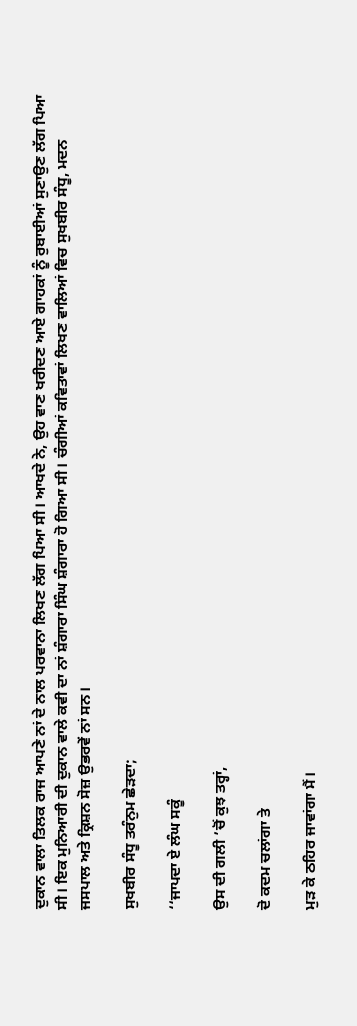ਦੁਕਾਨ ਵਾਲਾ ਤਿਲਕ ਰਾਜ ਆਪਣੇ ਨਾਂ ਦੇ ਨਾਲ ਪਰਵਾਨਾ ਲਿਖਣ ਲੱਗ ਪਿਆ ਸੀ। ਆਖਦੇ ਨੇ, ਉਹ ਵਾਣ ਖਰੀਦਣ ਆਏ ਗਾਹਕਾਂ ਨੂੰ ਰੁਬਾਈਆਂ ਸੁਣਾਉਣ ਲੱਗ ਪਿਆ ਸੀ। ਇਕ ਮੁਨਿਆਰੀ ਦੀ ਦੁਕਾਨ ਵਾਲੇ ਕਵੀ ਦਾ ਨਾਂ ਸ਼ੰਗਾਰਾ ਸਿੰਘ ਸ਼ੰਗਾਰਾ ਹੋ ਗਿਆ ਸੀ। ਚੰਗੀਆਂ ਕਵਿਤਾਵਾਂ ਲਿਖਣ ਵਾਲਿਆਂ ਵਿਚ ਸੁਖਬੀਰ ਸੰਧੂ, ਮਦਨ ਜਸਪਾਲ ਅਤੇ ਕ੍ਰਿਸ਼ਨ ਸੋਜ਼ ਉਭਰਵੇਂ ਨਾਂ ਸਨ।

ਸੁਖਬੀਰ ਸੰਧੂ ਤਰੰਨੁਮ ਛੇੜਦਾ;

‘‘ਜਾਪਦਾ ਏ ਲੰਘ ਸਕੂੰ

ਉਸ ਦੀ ਗਲੀ ’ਚੋਂ ਕੁਝ ਤਰ੍ਹਾਂ,

ਦੋ ਕਦਮ ਚਲਾਂਗਾ ਤੇ

ਮੁੜ ਕੇ ਠਹਿਰ ਜਾਵਾਂਗਾ ਮੈਂ।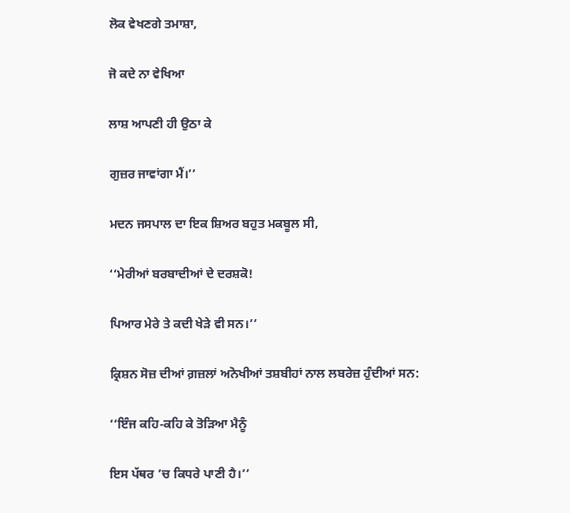ਲੋਕ ਵੇਖਣਗੇ ਤਮਾਸ਼ਾ,

ਜੋ ਕਦੇ ਨਾ ਵੇਖਿਆ

ਲਾਸ਼ ਆਪਣੀ ਹੀ ਉਠਾ ਕੇ

ਗੁਜ਼ਰ ਜਾਵਾਂਗਾ ਮੈਂ।’’

ਮਦਨ ਜਸਪਾਲ ਦਾ ਇਕ ਸ਼ਿਅਰ ਬਹੁਤ ਮਕਬੂਲ ਸੀ,

‘‘ਮੇਰੀਆਂ ਬਰਬਾਦੀਆਂ ਦੇ ਦਰਸ਼ਕੋ!

ਪਿਆਰ ਮੇਰੇ ਤੇ ਕਦੀ ਖੇੜੇ ਵੀ ਸਨ।’’

ਕ੍ਰਿਸ਼ਨ ਸੋਜ਼ ਦੀਆਂ ਗ਼ਜ਼ਲਾਂ ਅਨੋਖੀਆਂ ਤਸ਼ਬੀਹਾਂ ਨਾਲ ਲਬਰੇਜ਼ ਹੁੰਦੀਆਂ ਸਨ:

‘‘ਇੰਜ ਕਹਿ-ਕਹਿ ਕੇ ਤੋੜਿਆ ਮੈਨੂੰ

ਇਸ ਪੱਥਰ ’ਚ ਕਿਧਰੇ ਪਾਣੀ ਹੈ।’’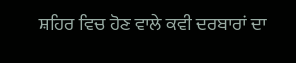ਸ਼ਹਿਰ ਵਿਚ ਹੋਣ ਵਾਲੇ ਕਵੀ ਦਰਬਾਰਾਂ ਦਾ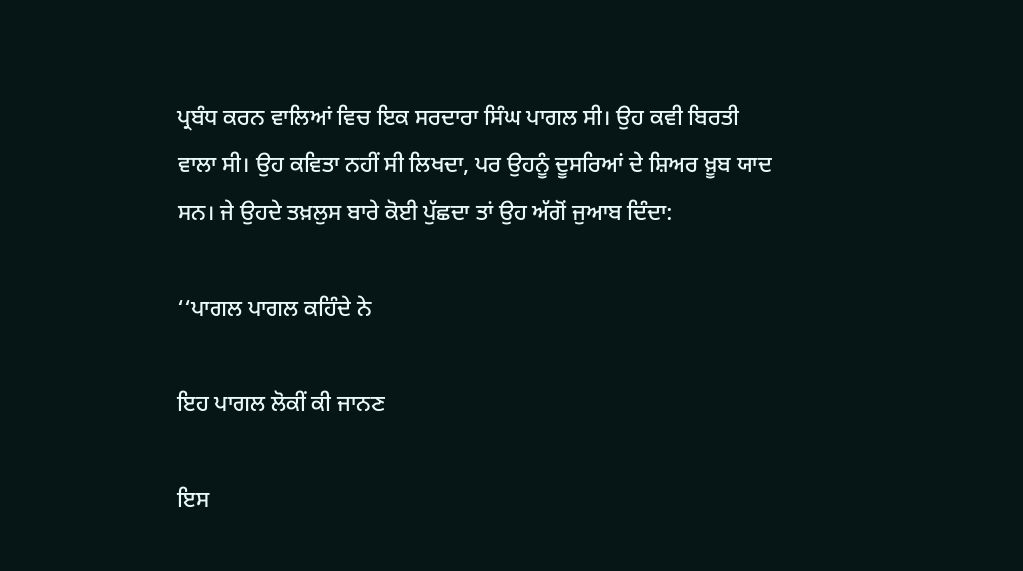ਪ੍ਰਬੰਧ ਕਰਨ ਵਾਲਿਆਂ ਵਿਚ ਇਕ ਸਰਦਾਰਾ ਸਿੰਘ ਪਾਗਲ ਸੀ। ਉਹ ਕਵੀ ਬਿਰਤੀ ਵਾਲਾ ਸੀ। ਉਹ ਕਵਿਤਾ ਨਹੀਂ ਸੀ ਲਿਖਦਾ, ਪਰ ਉਹਨੂੰ ਦੂਸਰਿਆਂ ਦੇ ਸ਼ਿਅਰ ਖ਼ੂਬ ਯਾਦ ਸਨ। ਜੇ ਉਹਦੇ ਤਖ਼ਲੁਸ ਬਾਰੇ ਕੋਈ ਪੁੱਛਦਾ ਤਾਂ ਉਹ ਅੱਗੋਂ ਜੁਆਬ ਦਿੰਦਾ:

‘‘ਪਾਗਲ ਪਾਗਲ ਕਹਿੰਦੇ ਨੇ

ਇਹ ਪਾਗਲ ਲੋਕੀਂ ਕੀ ਜਾਨਣ

ਇਸ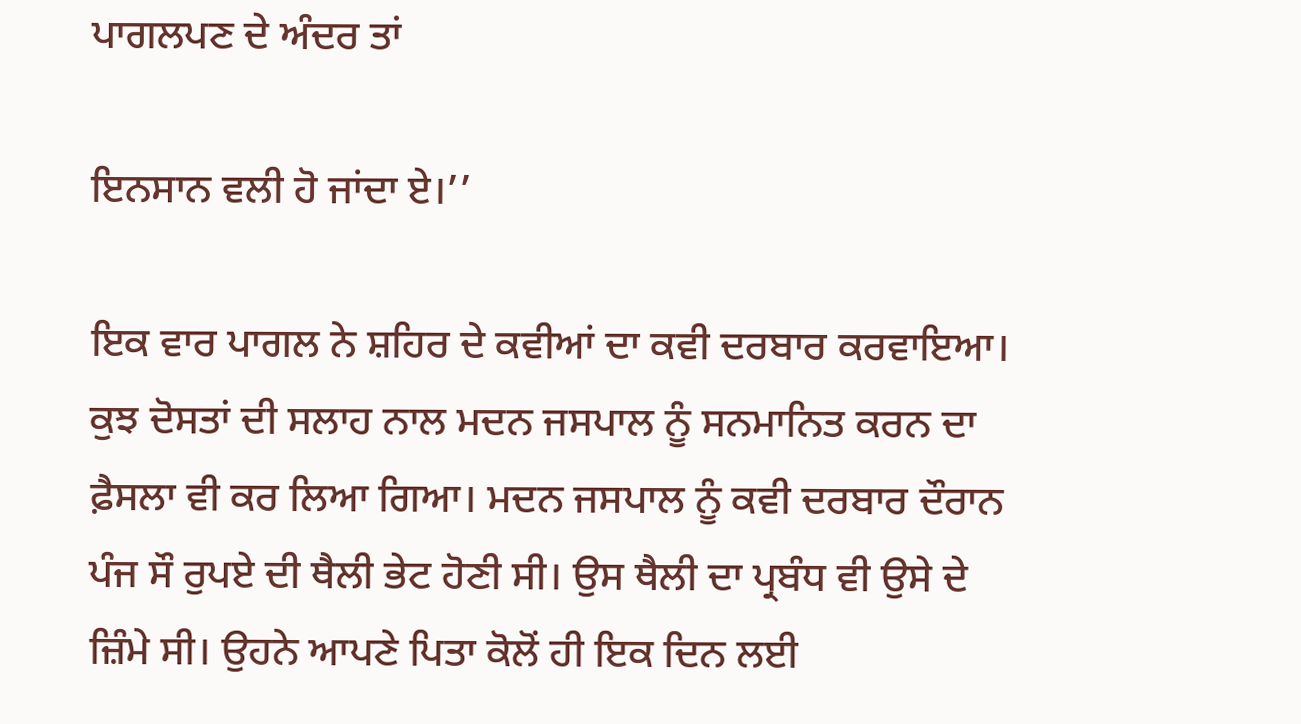ਪਾਗਲਪਣ ਦੇ ਅੰਦਰ ਤਾਂ

ਇਨਸਾਨ ਵਲੀ ਹੋ ਜਾਂਦਾ ਏ।’’

ਇਕ ਵਾਰ ਪਾਗਲ ਨੇ ਸ਼ਹਿਰ ਦੇ ਕਵੀਆਂ ਦਾ ਕਵੀ ਦਰਬਾਰ ਕਰਵਾਇਆ। ਕੁਝ ਦੋਸਤਾਂ ਦੀ ਸਲਾਹ ਨਾਲ ਮਦਨ ਜਸਪਾਲ ਨੂੰ ਸਨਮਾਨਿਤ ਕਰਨ ਦਾ ਫ਼ੈਸਲਾ ਵੀ ਕਰ ਲਿਆ ਗਿਆ। ਮਦਨ ਜਸਪਾਲ ਨੂੰ ਕਵੀ ਦਰਬਾਰ ਦੌਰਾਨ ਪੰਜ ਸੌ ਰੁਪਏ ਦੀ ਥੈਲੀ ਭੇਟ ਹੋਣੀ ਸੀ। ਉਸ ਥੈਲੀ ਦਾ ਪ੍ਰਬੰਧ ਵੀ ਉਸੇ ਦੇ ਜ਼ਿੰਮੇ ਸੀ। ਉਹਨੇ ਆਪਣੇ ਪਿਤਾ ਕੋਲੋਂ ਹੀ ਇਕ ਦਿਨ ਲਈ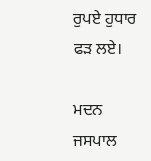ਰੁਪਏ ਹੁਧਾਰ ਫੜ ਲਏ।

ਮਦਨ ਜਸਪਾਲ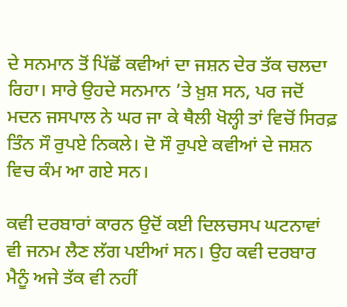ਦੇ ਸਨਮਾਨ ਤੋਂ ਪਿੱਛੋਂ ਕਵੀਆਂ ਦਾ ਜਸ਼ਨ ਦੇਰ ਤੱਕ ਚਲਦਾ ਰਿਹਾ। ਸਾਰੇ ਉਹਦੇ ਸਨਮਾਨ ’ਤੇ ਖ਼ੁਸ਼ ਸਨ, ਪਰ ਜਦੋਂ ਮਦਨ ਜਸਪਾਲ ਨੇ ਘਰ ਜਾ ਕੇ ਥੈਲੀ ਖੋਲ੍ਹੀ ਤਾਂ ਵਿਚੋਂ ਸਿਰਫ਼ ਤਿੰਨ ਸੌ ਰੁਪਏ ਨਿਕਲੇ। ਦੋ ਸੌ ਰੁਪਏ ਕਵੀਆਂ ਦੇ ਜਸ਼ਨ ਵਿਚ ਕੰਮ ਆ ਗਏ ਸਨ।

ਕਵੀ ਦਰਬਾਰਾਂ ਕਾਰਨ ਉਦੋਂ ਕਈ ਦਿਲਚਸਪ ਘਟਨਾਵਾਂ ਵੀ ਜਨਮ ਲੈਣ ਲੱਗ ਪਈਆਂ ਸਨ। ਉਹ ਕਵੀ ਦਰਬਾਰ ਮੈਨੂੰ ਅਜੇ ਤੱਕ ਵੀ ਨਹੀਂ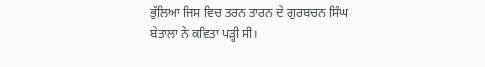ਭੁੱਲਿਆ ਜਿਸ ਵਿਚ ਤਰਨ ਤਾਰਨ ਦੇ ਗੁਰਬਚਨ ਸਿੰਘ ਬੇਤਾਲਾ ਨੇ ਕਵਿਤਾ ਪੜ੍ਹੀ ਸੀ।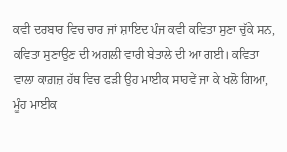ਕਵੀ ਦਰਬਾਰ ਵਿਚ ਚਾਰ ਜਾਂ ਸ਼ਾਇਦ ਪੰਜ ਕਵੀ ਕਵਿਤਾ ਸੁਣਾ ਚੁੱਕੇ ਸਨ, ਕਵਿਤਾ ਸੁਣਾਉਣ ਦੀ ਅਗਲੀ ਵਾਰੀ ਬੇਤਾਲੇ ਦੀ ਆ ਗਈ। ਕਵਿਤਾ ਵਾਲਾ ਕਾਗ਼ਜ਼ ਹੱਥ ਵਿਚ ਫੜੀ ਉਹ ਮਾਈਕ ਸਾਹਵੇਂ ਜਾ ਕੇ ਖਲੋ ਗਿਆ, ਮੂੰਹ ਮਾਈਕ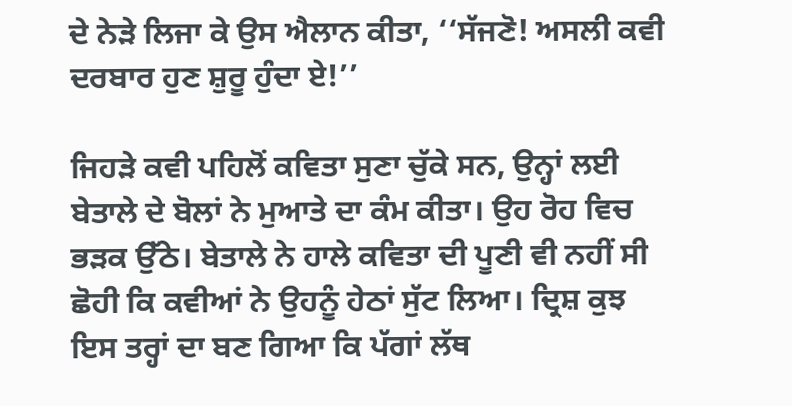ਦੇ ਨੇੜੇ ਲਿਜਾ ਕੇ ਉਸ ਐਲਾਨ ਕੀਤਾ, ‘‘ਸੱਜਣੋ! ਅਸਲੀ ਕਵੀ ਦਰਬਾਰ ਹੁਣ ਸ਼ੁਰੂ ਹੁੰਦਾ ਏ!’’

ਜਿਹੜੇ ਕਵੀ ਪਹਿਲੋਂ ਕਵਿਤਾ ਸੁਣਾ ਚੁੱਕੇ ਸਨ, ਉਨ੍ਹਾਂ ਲਈ ਬੇਤਾਲੇ ਦੇ ਬੋਲਾਂ ਨੇ ਮੁਆਤੇ ਦਾ ਕੰਮ ਕੀਤਾ। ਉਹ ਰੋਹ ਵਿਚ ਭੜਕ ਉੱਠੇ। ਬੇਤਾਲੇ ਨੇ ਹਾਲੇ ਕਵਿਤਾ ਦੀ ਪੂਣੀ ਵੀ ਨਹੀਂ ਸੀ ਛੋਹੀ ਕਿ ਕਵੀਆਂ ਨੇ ਉਹਨੂੰ ਹੇਠਾਂ ਸੁੱਟ ਲਿਆ। ਦ੍ਰਿਸ਼ ਕੁਝ ਇਸ ਤਰ੍ਹਾਂ ਦਾ ਬਣ ਗਿਆ ਕਿ ਪੱਗਾਂ ਲੱਥ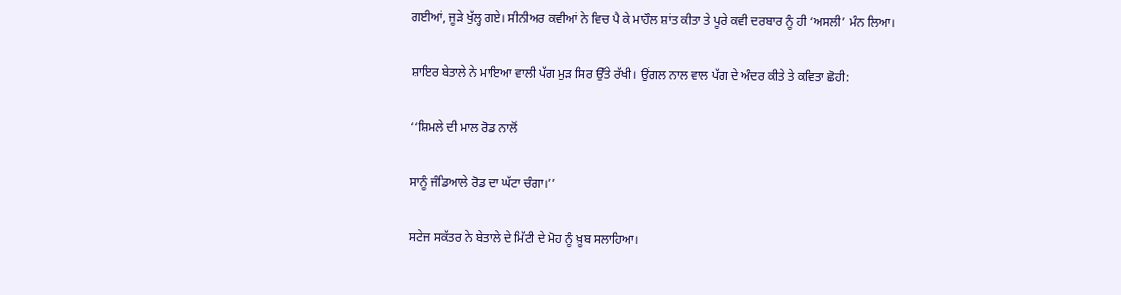ਗਈਆਂ, ਜੂੜੇ ਖੁੱਲ੍ਹ ਗਏ। ਸੀਨੀਅਰ ਕਵੀਆਂ ਨੇ ਵਿਚ ਪੈ ਕੇ ਮਾਹੌਲ ਸ਼ਾਂਤ ਕੀਤਾ ਤੇ ਪੂਰੇ ਕਵੀ ਦਰਬਾਰ ਨੂੰ ਹੀ ‘ਅਸਲੀ’ ਮੰਨ ਲਿਆ।

ਸ਼ਾਇਰ ਬੇਤਾਲੇ ਨੇ ਮਾਇਆ ਵਾਲੀ ਪੱਗ ਮੁੜ ਸਿਰ ਉੱਤੇ ਰੱਖੀ। ਉਂਗਲ ਨਾਲ ਵਾਲ ਪੱਗ ਦੇ ਅੰਦਰ ਕੀਤੇ ਤੇ ਕਵਿਤਾ ਛੋਹੀ:

‘‘ਸ਼ਿਮਲੇ ਦੀ ਮਾਲ ਰੋਡ ਨਾਲੋਂ

ਸਾਨੂੰ ਜੰਡਿਆਲੇ ਰੋਡ ਦਾ ਘੱਟਾ ਚੰਗਾ।’’

ਸਟੇਜ ਸਕੱਤਰ ਨੇ ਬੇਤਾਲੇ ਦੇ ਮਿੱਟੀ ਦੇ ਮੋਹ ਨੂੰ ਖ਼ੂਬ ਸਲਾਹਿਆ।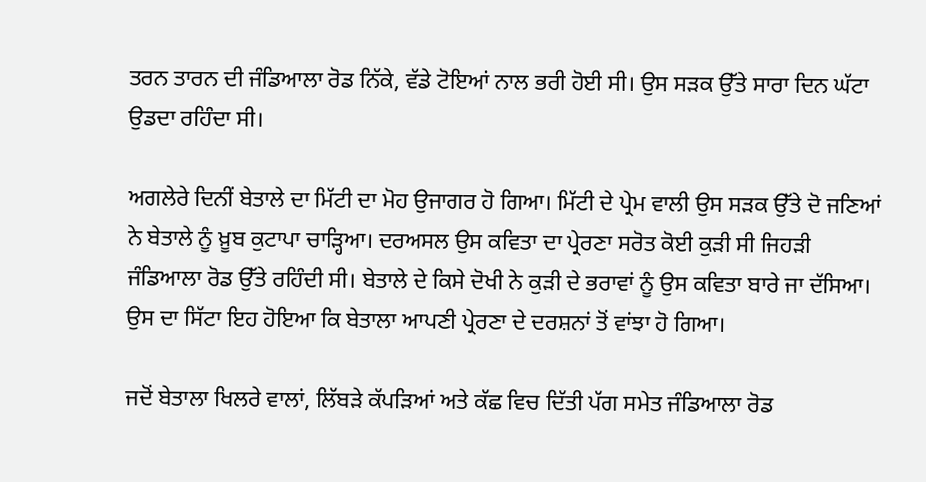ਤਰਨ ਤਾਰਨ ਦੀ ਜੰਡਿਆਲਾ ਰੋਡ ਨਿੱਕੇ, ਵੱਡੇ ਟੋਇਆਂ ਨਾਲ ਭਰੀ ਹੋਈ ਸੀ। ਉਸ ਸੜਕ ਉੱਤੇ ਸਾਰਾ ਦਿਨ ਘੱਟਾ ਉਡਦਾ ਰਹਿੰਦਾ ਸੀ।

ਅਗਲੇਰੇ ਦਿਨੀਂ ਬੇਤਾਲੇ ਦਾ ਮਿੱਟੀ ਦਾ ਮੋਹ ਉਜਾਗਰ ਹੋ ਗਿਆ। ਮਿੱਟੀ ਦੇ ਪ੍ਰੇਮ ਵਾਲੀ ਉਸ ਸੜਕ ਉੱਤੇ ਦੋ ਜਣਿਆਂ ਨੇ ਬੇਤਾਲੇ ਨੂੰ ਖ਼ੂਬ ਕੁਟਾਪਾ ਚਾੜ੍ਹਿਆ। ਦਰਅਸਲ ਉਸ ਕਵਿਤਾ ਦਾ ਪ੍ਰੇਰਣਾ ਸਰੋਤ ਕੋਈ ਕੁੜੀ ਸੀ ਜਿਹੜੀ ਜੰਡਿਆਲਾ ਰੋਡ ਉੱਤੇ ਰਹਿੰਦੀ ਸੀ। ਬੇਤਾਲੇ ਦੇ ਕਿਸੇ ਦੋਖੀ ਨੇ ਕੁੜੀ ਦੇ ਭਰਾਵਾਂ ਨੂੰ ਉਸ ਕਵਿਤਾ ਬਾਰੇ ਜਾ ਦੱਸਿਆ। ਉਸ ਦਾ ਸਿੱਟਾ ਇਹ ਹੋਇਆ ਕਿ ਬੇਤਾਲਾ ਆਪਣੀ ਪ੍ਰੇਰਣਾ ਦੇ ਦਰਸ਼ਨਾਂ ਤੋਂ ਵਾਂਝਾ ਹੋ ਗਿਆ।

ਜਦੋਂ ਬੇਤਾਲਾ ਖਿਲਰੇ ਵਾਲਾਂ, ਲਿੱਬੜੇ ਕੱਪੜਿਆਂ ਅਤੇ ਕੱਛ ਵਿਚ ਦਿੱਤੀ ਪੱਗ ਸਮੇਤ ਜੰਡਿਆਲਾ ਰੋਡ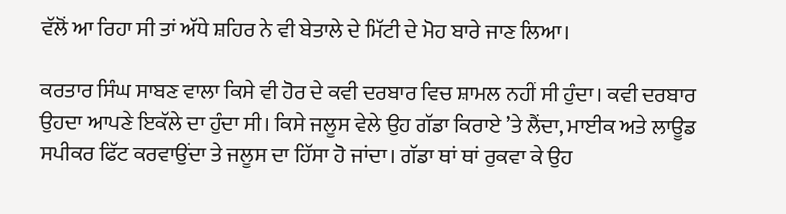ਵੱਲੋਂ ਆ ਰਿਹਾ ਸੀ ਤਾਂ ਅੱਧੇ ਸ਼ਹਿਰ ਨੇ ਵੀ ਬੇਤਾਲੇ ਦੇ ਮਿੱਟੀ ਦੇ ਮੋਹ ਬਾਰੇ ਜਾਣ ਲਿਆ।

ਕਰਤਾਰ ਸਿੰਘ ਸਾਬਣ ਵਾਲਾ ਕਿਸੇ ਵੀ ਹੋਰ ਦੇ ਕਵੀ ਦਰਬਾਰ ਵਿਚ ਸ਼ਾਮਲ ਨਹੀਂ ਸੀ ਹੁੰਦਾ। ਕਵੀ ਦਰਬਾਰ ਉਹਦਾ ਆਪਣੇ ਇਕੱਲੇ ਦਾ ਹੁੰਦਾ ਸੀ। ਕਿਸੇ ਜਲੂਸ ਵੇਲੇ ਉਹ ਗੱਡਾ ਕਿਰਾਏ ’ਤੇ ਲੈਂਦਾ, ਮਾਈਕ ਅਤੇ ਲਾਊਡ ਸਪੀਕਰ ਫਿੱਟ ਕਰਵਾਉਂਦਾ ਤੇ ਜਲੂਸ ਦਾ ਹਿੱਸਾ ਹੋ ਜਾਂਦਾ। ਗੱਡਾ ਥਾਂ ਥਾਂ ਰੁਕਵਾ ਕੇ ਉਹ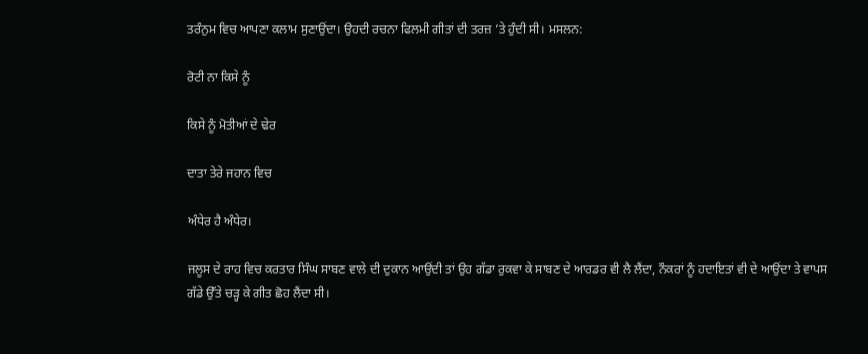ਤਰੰਨੁਮ ਵਿਚ ਆਪਣਾ ਕਲਾਮ ਸੁਣਾਉਂਦਾ। ਉਹਦੀ ਰਚਨਾ ਫਿਲਮੀ ਗੀਤਾਂ ਦੀ ਤਰਜ਼ ’ਤੇ ਹੁੰਦੀ ਸੀ। ਮਸਲਨ:

ਰੋਟੀ ਨਾ ਕਿਸੇ ਨੂੰ

ਕਿਸੇ ਨੂੰ ਮੋਤੀਆਂ ਦੇ ਢੇਰ

ਦਾਤਾ ਤੇਰੇ ਜਹਾਨ ਵਿਚ

ਅੰਧੇਰ ਹੈ ਅੰਧੇਰ।

ਜਲੂਸ ਦੇ ਰਾਹ ਵਿਚ ਕਰਤਾਰ ਸਿੰਘ ਸਾਬਣ ਵਾਲੇ ਦੀ ਦੁਕਾਨ ਆਉਂਦੀ ਤਾਂ ਉਹ ਗੱਡਾ ਰੁਕਵਾ ਕੇ ਸਾਬਣ ਦੇ ਆਰਡਰ ਵੀ ਲੈ ਲੈਂਦਾ, ਨੌਕਰਾਂ ਨੂੰ ਹਦਾਇਤਾਂ ਵੀ ਦੇ ਆਉਂਦਾ ਤੇ ਵਾਪਸ ਗੱਡੇ ਉੱਤੇ ਚੜ੍ਹ ਕੇ ਗੀਤ ਛੋਹ ਲੈਂਦਾ ਸੀ।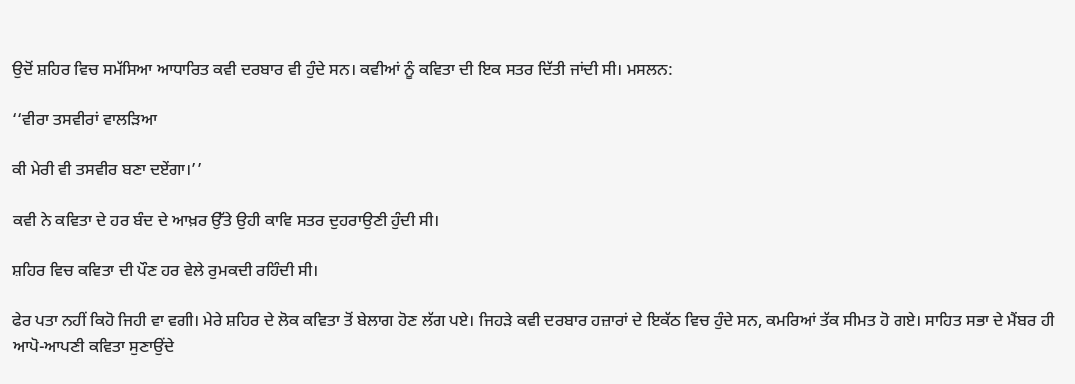ਉਦੋਂ ਸ਼ਹਿਰ ਵਿਚ ਸਮੱਸਿਆ ਆਧਾਰਿਤ ਕਵੀ ਦਰਬਾਰ ਵੀ ਹੁੰਦੇ ਸਨ। ਕਵੀਆਂ ਨੂੰ ਕਵਿਤਾ ਦੀ ਇਕ ਸਤਰ ਦਿੱਤੀ ਜਾਂਦੀ ਸੀ। ਮਸਲਨ:

‘‘ਵੀਰਾ ਤਸਵੀਰਾਂ ਵਾਲੜਿਆ

ਕੀ ਮੇਰੀ ਵੀ ਤਸਵੀਰ ਬਣਾ ਦਏਂਗਾ।’’

ਕਵੀ ਨੇ ਕਵਿਤਾ ਦੇ ਹਰ ਬੰਦ ਦੇ ਆਖ਼ਰ ਉੱਤੇ ਉਹੀ ਕਾਵਿ ਸਤਰ ਦੁਹਰਾਉਣੀ ਹੁੰਦੀ ਸੀ।

ਸ਼ਹਿਰ ਵਿਚ ਕਵਿਤਾ ਦੀ ਪੌਣ ਹਰ ਵੇਲੇ ਰੁਮਕਦੀ ਰਹਿੰਦੀ ਸੀ।

ਫੇਰ ਪਤਾ ਨਹੀਂ ਕਿਹੋ ਜਿਹੀ ਵਾ ਵਗੀ। ਮੇਰੇ ਸ਼ਹਿਰ ਦੇ ਲੋਕ ਕਵਿਤਾ ਤੋਂ ਬੇਲਾਗ ਹੋਣ ਲੱਗ ਪਏ। ਜਿਹੜੇ ਕਵੀ ਦਰਬਾਰ ਹਜ਼ਾਰਾਂ ਦੇ ਇਕੱਠ ਵਿਚ ਹੁੰਦੇ ਸਨ, ਕਮਰਿਆਂ ਤੱਕ ਸੀਮਤ ਹੋ ਗਏ। ਸਾਹਿਤ ਸਭਾ ਦੇ ਮੈਂਬਰ ਹੀ ਆਪੋ-ਆਪਣੀ ਕਵਿਤਾ ਸੁਣਾਉਂਦੇ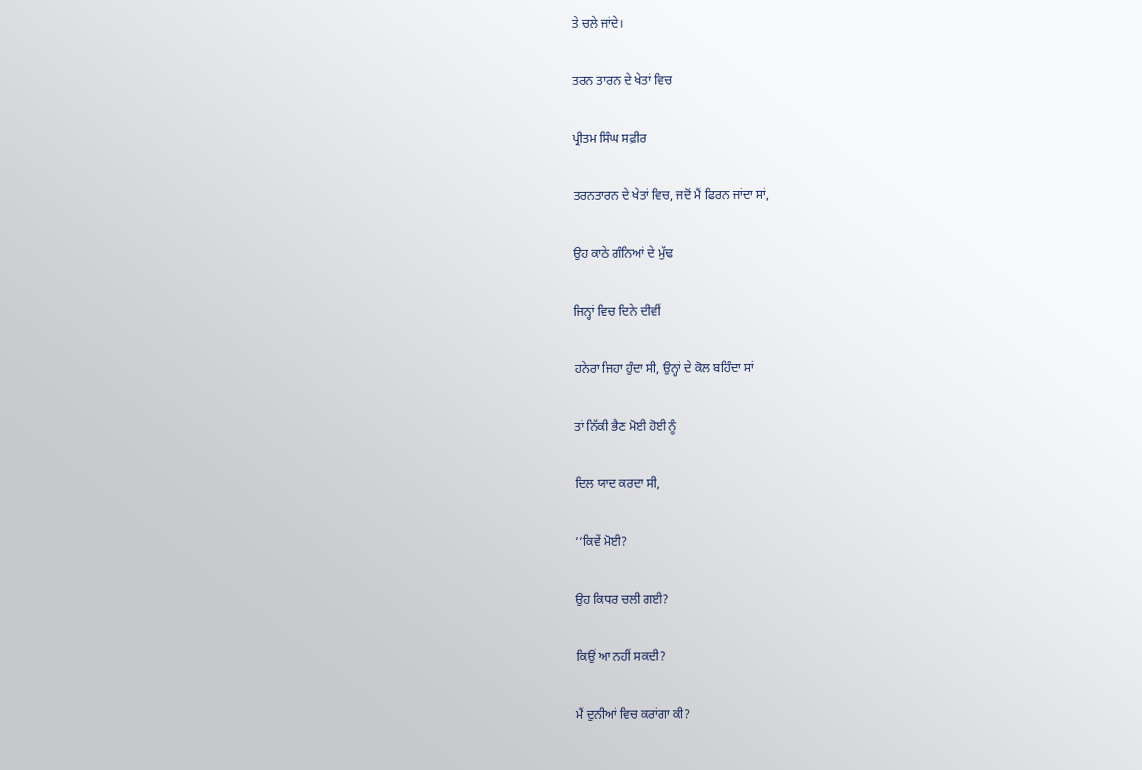ਤੇ ਚਲੇ ਜਾਂਦੇ।

ਤਰਨ ਤਾਰਨ ਦੇ ਖੇਤਾਂ ਵਿਚ

ਪ੍ਰੀਤਮ ਸਿੰਘ ਸਫ਼ੀਰ

ਤਰਨਤਾਰਨ ਦੇ ਖੇਤਾਂ ਵਿਚ, ਜਦੋਂ ਮੈਂ ਫਿਰਨ ਜਾਂਦਾ ਸਾਂ,

ਉਹ ਕਾਠੇ ਗੰਨਿਆਂ ਦੇ ਮੁੱਢ

ਜਿਨ੍ਹਾਂ ਵਿਚ ਦਿਨੇ ਦੀਵੀਂ

ਹਨੇਰਾ ਜਿਹਾ ਹੁੰਦਾ ਸੀ, ਉਨ੍ਹਾਂ ਦੇ ਕੋਲ ਬਹਿੰਦਾ ਸਾਂ

ਤਾਂ ਨਿੱਕੀ ਭੈਣ ਮੋਈ ਹੋਈ ਨੂੰ

ਦਿਲ ਯਾਦ ਕਰਦਾ ਸੀ,

‘‘ਕਿਵੇਂ ਮੋਈ?

ਉਹ ਕਿਧਰ ਚਲੀ ਗਈ?

ਕਿਉਂ ਆ ਨਹੀਂ ਸਕਦੀ?

ਮੈਂ ਦੁਨੀਆਂ ਵਿਚ ਕਰਾਂਗਾ ਕੀ?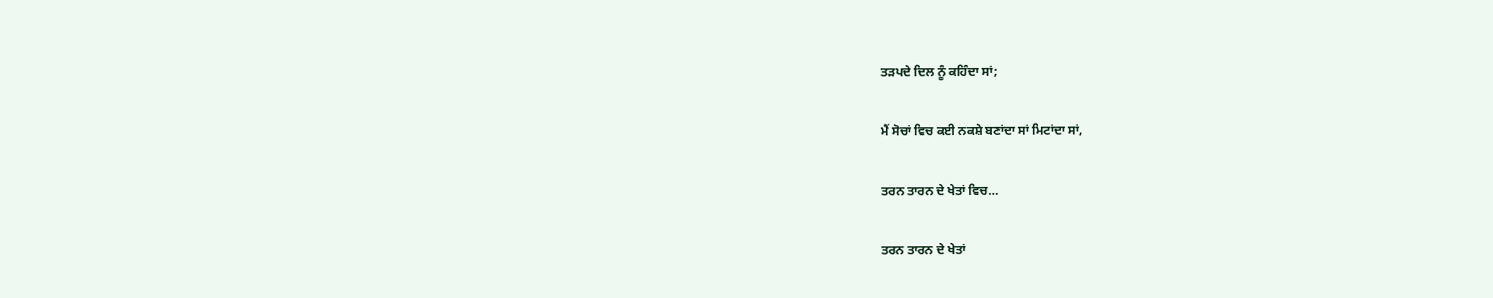ਤੜਪਦੇ ਦਿਲ ਨੂੰ ਕਹਿੰਦਾ ਸਾਂ;

ਮੈਂ ਸੋਚਾਂ ਵਿਚ ਕਈ ਨਕਸ਼ੇ ਬਣਾਂਦਾ ਸਾਂ ਮਿਟਾਂਦਾ ਸਾਂ,

ਤਰਨ ਤਾਰਨ ਦੇ ਖੇਤਾਂ ਵਿਚ…

ਤਰਨ ਤਾਰਨ ਦੇ ਖੇਤਾਂ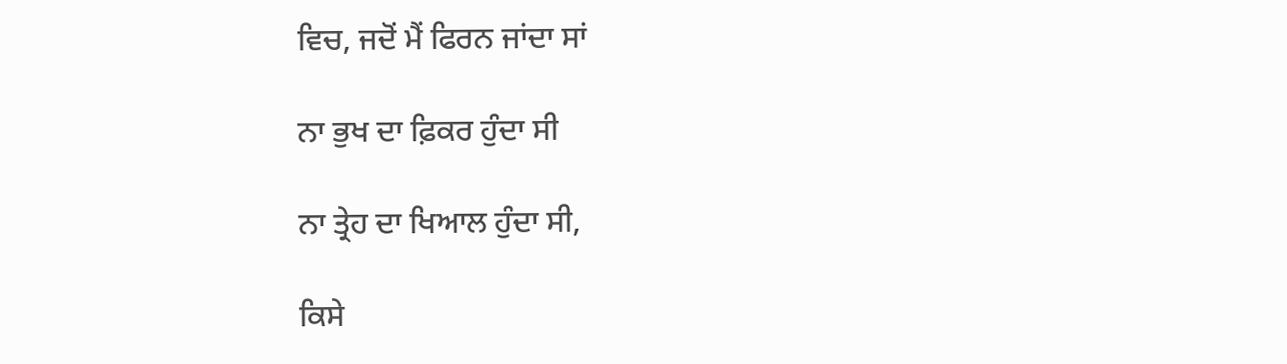ਵਿਚ, ਜਦੋਂ ਮੈਂ ਫਿਰਨ ਜਾਂਦਾ ਸਾਂ

ਨਾ ਭੁਖ ਦਾ ਫ਼ਿਕਰ ਹੁੰਦਾ ਸੀ

ਨਾ ਤ੍ਰੇਹ ਦਾ ਖਿਆਲ ਹੁੰਦਾ ਸੀ,

ਕਿਸੇ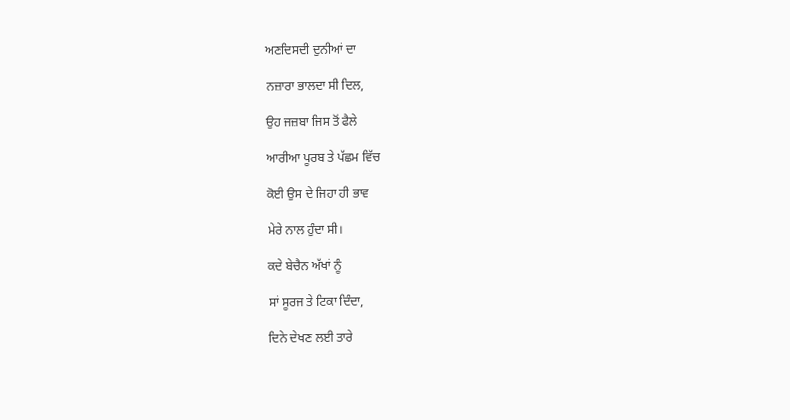ਅਣਦਿਸਦੀ ਦੁਨੀਆਂ ਦਾ

ਨਜ਼ਾਰਾ ਭਾਲਦਾ ਸੀ ਦਿਲ,

ਉਹ ਜਜ਼ਬਾ ਜਿਸ ਤੋਂ ਫੈਲੇ

ਆਰੀਆ ਪੂਰਬ ਤੇ ਪੱਛਮ ਵਿੱਚ

ਕੋਈ ਉਸ ਦੇ ਜਿਹਾ ਹੀ ਭਾਵ

ਮੇਰੇ ਨਾਲ ਹੁੰਦਾ ਸੀ।

ਕਦੇ ਬੇਚੈਨ ਅੱਖਾਂ ਨੂੰ

ਸਾਂ ਸੂਰਜ ਤੇ ਟਿਕਾ ਦਿੰਦਾ,

ਦਿਨੇ ਦੇਖਣ ਲਈ ਤਾਰੇ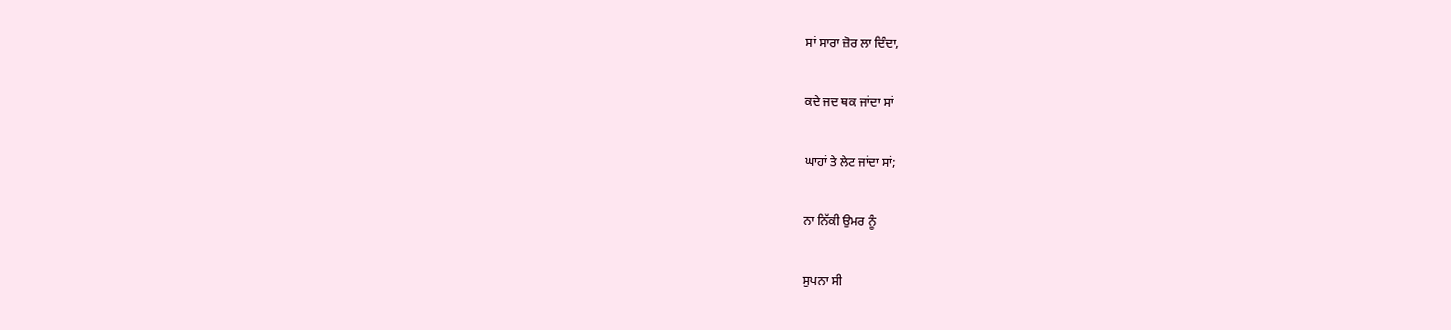ਸਾਂ ਸਾਰਾ ਜ਼ੋਰ ਲਾ ਦਿੰਦਾ,

ਕਦੇ ਜਦ ਥਕ ਜਾਂਦਾ ਸਾਂ

ਘਾਹਾਂ ਤੇ ਲੇਟ ਜਾਂਦਾ ਸਾਂ;

ਨਾ ਨਿੱਕੀ ਉਮਰ ਨੂੰ

ਸੁਪਨਾ ਸੀ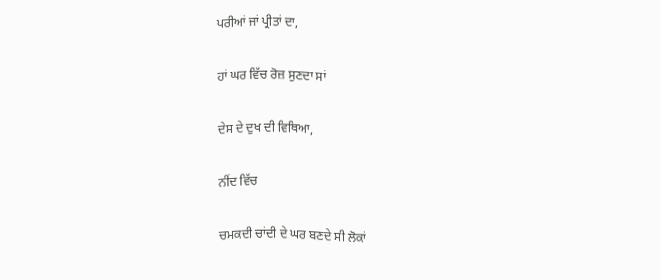ਪਰੀਆਂ ਜਾਂ ਪ੍ਰੀਤਾਂ ਦਾ,

ਹਾਂ ਘਰ ਵਿੱਚ ਰੋਜ਼ ਸੁਣਦਾ ਸਾਂ

ਦੇਸ ਦੇ ਦੁਖ ਦੀ ਵਿਥਿਆ,

ਨੀਂਦ ਵਿੱਚ

ਚਮਕਦੀ ਚਾਂਦੀ ਦੇ ਘਰ ਬਣਦੇ ਸੀ ਲੋਕਾਂ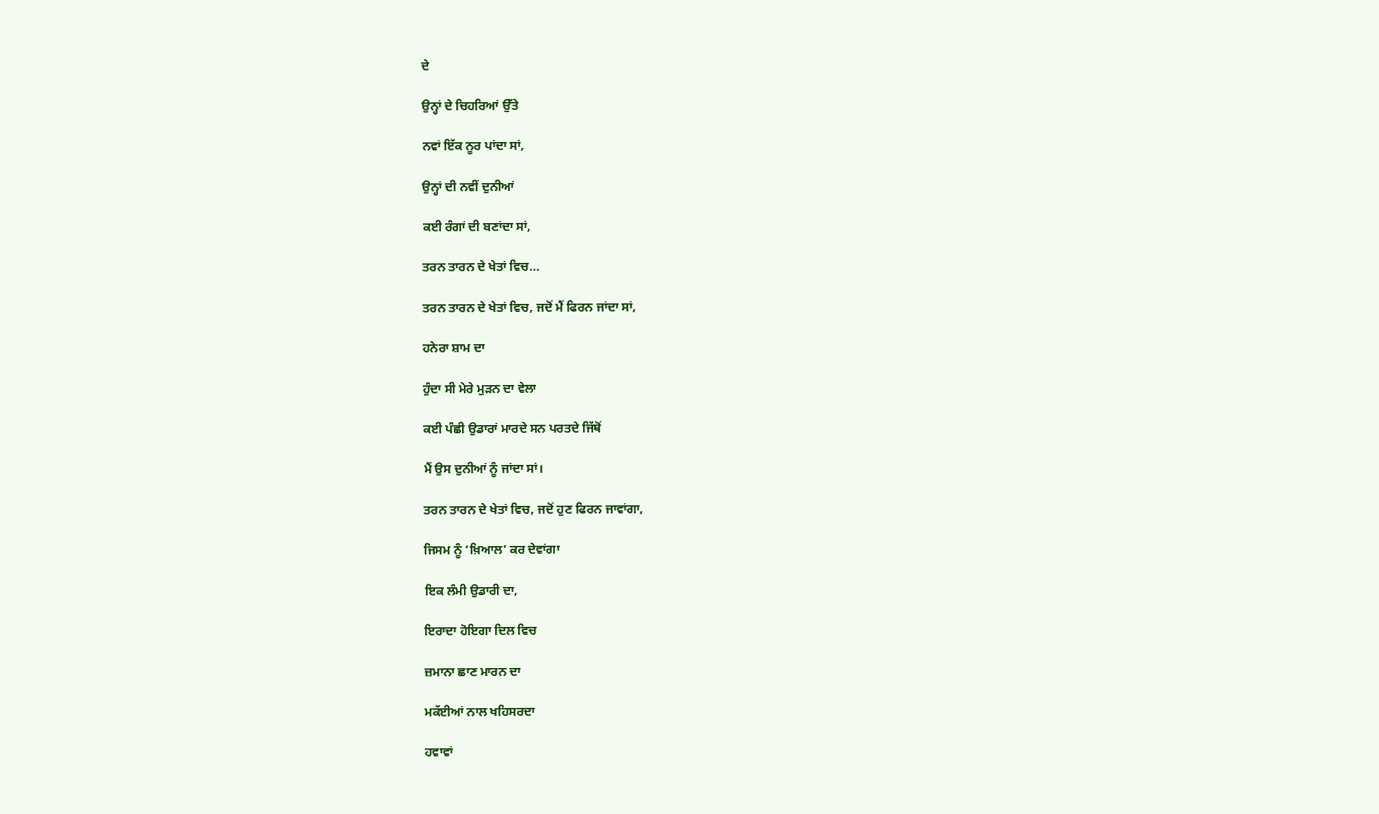ਦੇ

ਉਨ੍ਹਾਂ ਦੇ ਚਿਹਰਿਆਂ ਉੱਤੇ

ਨਵਾਂ ਇੱਕ ਨੂਰ ਪਾਂਦਾ ਸਾਂ,

ਉਨ੍ਹਾਂ ਦੀ ਨਵੀਂ ਦੁਨੀਆਂ

ਕਈ ਰੰਗਾਂ ਦੀ ਬਣਾਂਦਾ ਸਾਂ,

ਤਰਨ ਤਾਰਨ ਦੇ ਖੇਤਾਂ ਵਿਚ…

ਤਰਨ ਤਾਰਨ ਦੇ ਖੇਤਾਂ ਵਿਚ, ਜਦੋਂ ਮੈਂ ਫਿਰਨ ਜਾਂਦਾ ਸਾਂ,

ਹਨੇਰਾ ਸ਼ਾਮ ਦਾ

ਹੁੰਦਾ ਸੀ ਮੇਰੇ ਮੁੜਨ ਦਾ ਵੇਲਾ

ਕਈ ਪੰਛੀ ਉਡਾਰਾਂ ਮਾਰਦੇ ਸਨ ਪਰਤਦੇ ਜਿੱਥੋਂ

ਮੈਂ ਉਸ ਦੁਨੀਆਂ ਨੂੰ ਜਾਂਦਾ ਸਾਂ।

ਤਰਨ ਤਾਰਨ ਦੇ ਖੇਤਾਂ ਵਿਚ, ਜਦੋਂ ਹੁਣ ਫਿਰਨ ਜਾਵਾਂਗਾ,

ਜਿਸਮ ਨੂੰ ‘ਖ਼ਿਆਲ’ ਕਰ ਦੇਵਾਂਗਾ

ਇਕ ਲੰਮੀ ਉਡਾਰੀ ਦਾ,

ਇਰਾਦਾ ਹੋਇਗਾ ਦਿਲ ਵਿਚ

ਜ਼ਮਾਨਾ ਛਾਣ ਮਾਰਨ ਦਾ

ਮਕੱਈਆਂ ਨਾਲ ਖਹਿਸਰਦਾ

ਹਵਾਵਾਂ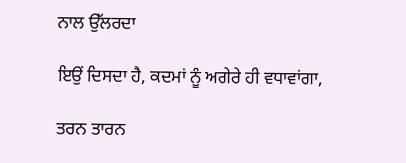ਨਾਲ ਉੱਲਰਦਾ

ਇਉਂ ਦਿਸਦਾ ਹੈ, ਕਦਮਾਂ ਨੂੰ ਅਗੇਰੇ ਹੀ ਵਧਾਵਾਂਗਾ,

ਤਰਨ ਤਾਰਨ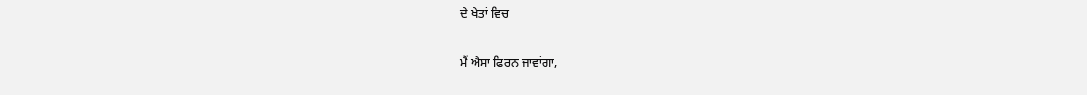ਦੇ ਖੇਤਾਂ ਵਿਚ

ਮੈਂ ਐਸਾ ਫਿਰਨ ਜਾਵਾਂਗਾ,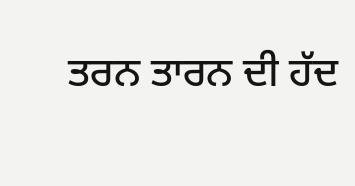ਤਰਨ ਤਾਰਨ ਦੀ ਹੱਦ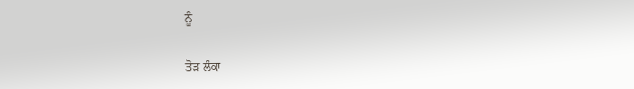ਨੂੰ

ਤੋੜ ਲੰਕਾ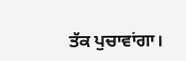ਤੱਕ ਪੁਚਾਵਾਂਗਾ।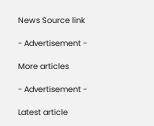News Source link

- Advertisement -

More articles

- Advertisement -

Latest article